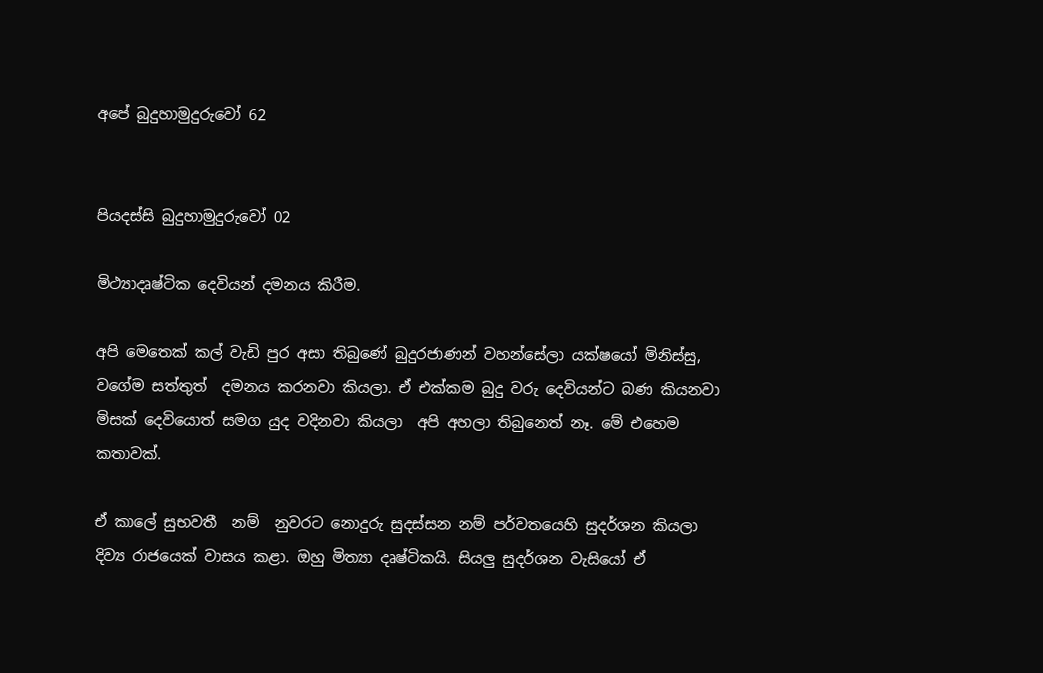අපේ බුදුහාමුදුරුවෝ 62


පියදස්සි බුදුහාමුදුරුවෝ 02

මිථ්‍යාදෘෂ්ටික දෙවියන් දමනය කිරීම.

අපි මෙතෙක් කල් වැඩි පුර අසා තිබුණේ බුදුරජාණන් වහන්සේලා යක්ෂයෝ මිනිස්සු, වගේම සත්තුත්  දමනය කරනවා කියලා. ඒ එක්කම බුදු වරු දෙවියන්ට බණ කියනවා මිසක් දෙවියොත් සමග යුද වදිනවා කියලා  අපි අහලා තිබුනෙත් නෑ. මේ එහෙම කතාවක්.

ඒ කාලේ සුභවතී  නම්  නුවරට නොදුරු සුදස්සන නම් පර්වතයෙහි සුදර්ශන කියලා දිව්‍ය රාජයෙක් වාසය කළා. ඔහු මිත්‍යා දෘෂ්ටිකයි. සියලු සුදර්ශන වැසියෝ ඒ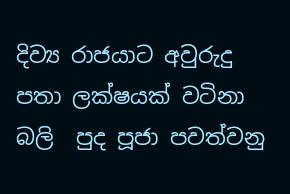දිව්‍ය රාජයාට අවුරුදු පතා ලක්ෂයක් වටිනා බලි  පුද පූජා පවත්වනු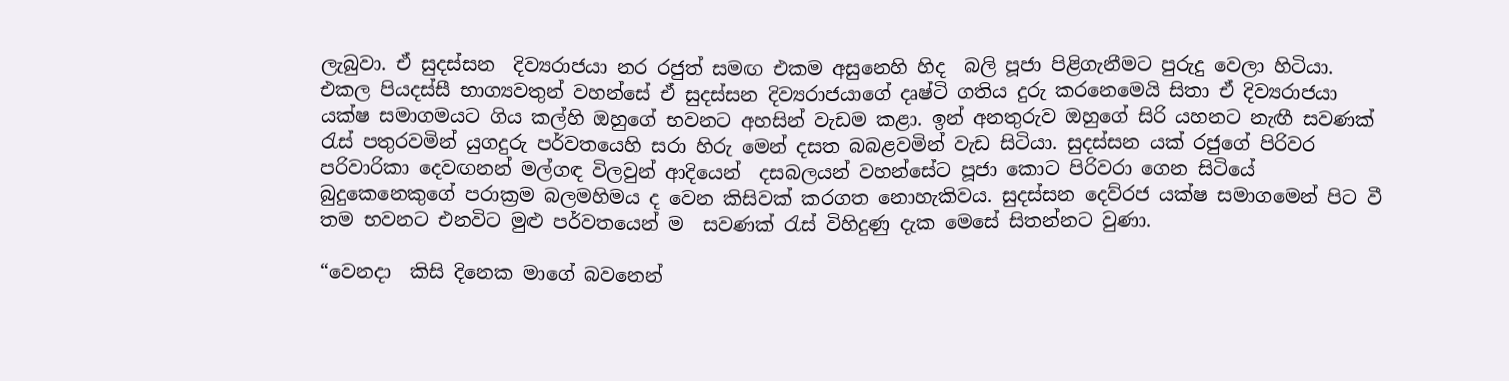ලැබුවා. ඒ සුදස්සන  දිව්‍යරාජයා නර රජුත් සමඟ එකම අසුනෙහි හිද  බලි පූජා පිළිගැනීමට පුරුදු වෙලා හිටියා. එකල පියදස්සී භාග්‍යවතුන් වහන්සේ ඒ සුදස්සන දිව්‍යරාජයාගේ දෘෂ්ටි ගතිය දුරු කරනෙමෙයි සිතා ඒ දිව්‍යරාජයා යක්ෂ සමාගමයට ගිය කල්හි ඔහුගේ භවනට අහසින් වැඩම කළා. ඉන් අනතුරුව ඔහුගේ සිරි යහනට නැඟී සවණක් රැස් පතුරවමින් යුගදුරු පර්වතයෙහි සරා හිරු මෙන් දසත බබළවමින් වැඩ සිටියා. සුදස්සන යක් රජුගේ පිරිවර පරිවාරිකා දෙවඟනන් මල්ගඳ විලවුන් ආදියෙන්  දසබලයන් වහන්සේට පූජා කොට පිරිවරා ගෙන සිටියේ බුදුකෙනෙකුගේ පරාක්‍රම බලමහිමය ද වෙන කිසිවක් කරගත නොහැකිවය. සුදස්සන දෙව්රජ යක්ෂ සමාගමෙන් පිට වී තම භවනට එනවිට මුළු පර්වතයෙන් ම  සවණක් රැස් විහිදුණු දැක මෙසේ සිතන්නට වුණා.

“වෙනදා  කිසි දිනෙක මාගේ බවනෙන්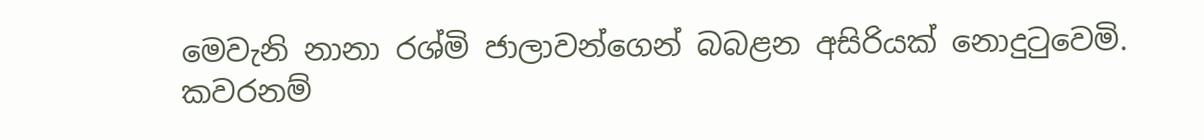මෙවැනි නානා රශ්මි ජාලාවන්ගෙන් බබළන අසිරියක් නොදුටුවෙමි. කවරනම්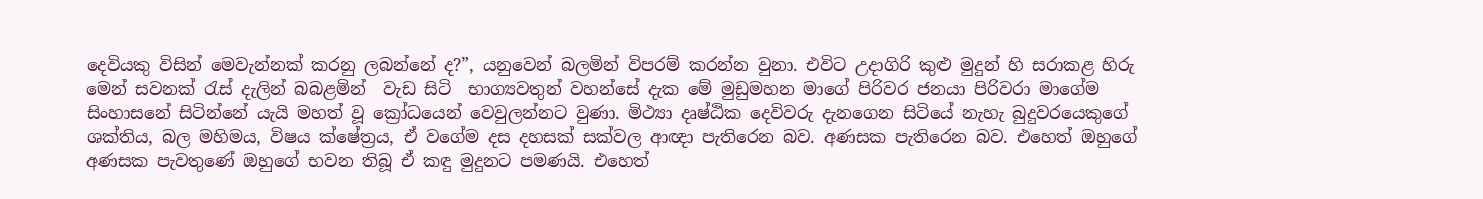දෙවියකු විසින් මෙවැන්නක් කරනු ලබන්නේ ද?”, යනුවෙන් බලමින් විපරම් කරන්න වුනා. එවිට උදාගිරි කුළු මුදුන් හි සරාකළ හිරු මෙන් සවනක් රැස් දැලින් බබළමින්  වැඩ සිටි  භාග්‍යවතුන් වහන්සේ දැක මේ මුඩුමහන මාගේ පිරිවර ජනයා පිරිවරා මාගේම සිංහාසනේ සිටින්නේ යැයි මහත් වූ ක්‍රෝධයෙන් වෙවුලන්නට වුණා. මිථ්‍යා දෘෂ්ඨික දෙවිවරු දැනගෙන සිටියේ නැහැ බුදුවරයෙකුගේ ශක්තිය, බල මහිමය, විෂය ක්ෂේත්‍රය, ඒ වගේම දස දහසක් සක්වල ආඥා පැතිරෙන බව. අණසක පැතිරෙන බව. එහෙත් ඔහුගේ අණසක පැවතුණේ ඔහුගේ භවන තිබූ ඒ කඳු මුදුනට පමණයි. එහෙත්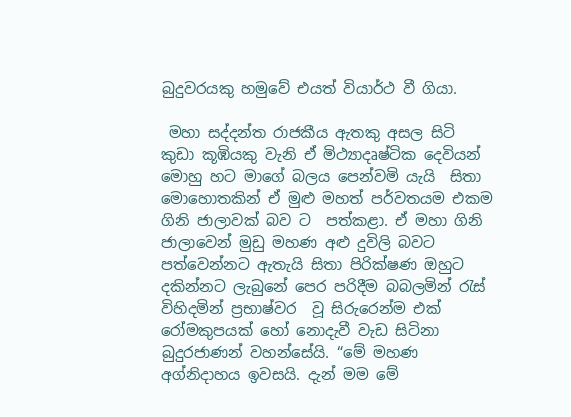බුදුවරයකු හමුවේ එයත් වියාර්ථ වී ගියා.

 මහා සද්දන්ත රාජකීය ඇතකු අසල සිටි කුඩා කූඹියකු වැනි ඒ මිථ්‍යාදෘෂ්ටික දෙවියන් මොහු හට මාගේ බලය පෙන්වමි යැයි  සිතා මොහොතකින් ඒ මුළු මහත් පර්වතයම එකම ගිනි ජාලාවක් බව ට  පත්කළා. ඒ මහා ගිනි ජාලාවෙන් මුඩු මහණ අළු දුවිලි බවට පත්වෙන්නට ඇතැයි සිතා පිරික්ෂණ ඔහුට දකින්නට ලැබුනේ පෙර පරිදීම බබලමින් රැස් විහිදමින් ප්‍රභාෂ්වර  වූ සිරුරෙන්ම එක් රෝමකුපයක් හෝ නොදැවී වැඩ සිටිනා බුදුරජාණන් වහන්සේයි. “මේ මහණ අග්නිදාහය ඉවසයි. දැන් මම මේ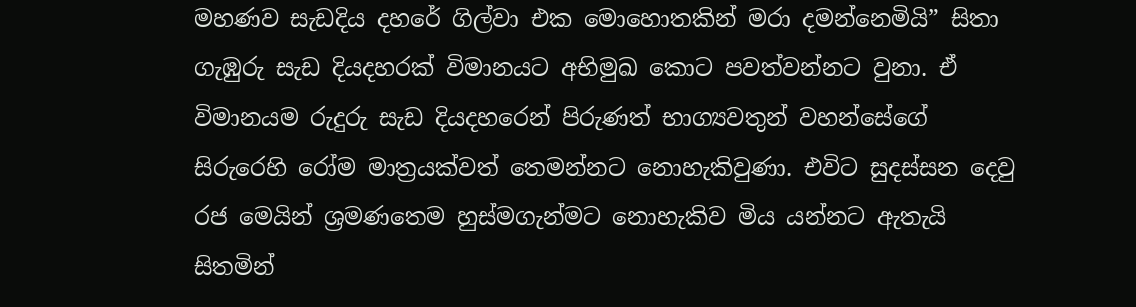මහණව සැඩදිය දහරේ ගිල්වා එක මොහොතකින් මරා දමන්නෙමියි” සිතා ගැඹුරු සැඩ දියදහරක් විමානයට අභිමුඛ කොට පවත්වන්නට වුනා. ඒ විමානයම රුදුරු සැඩ දියදහරෙන් පිරුණත් භාග්‍යවතුන් වහන්සේගේ සිරුරෙහි රෝම මාත්‍රයක්වත් තෙමන්නට නොහැකිවුණා. එවිට සුදස්සන දෙවු රජ මෙයින් ශ්‍රමණතෙම හුස්මගැන්මට නොහැකිව මිය යන්නට ඇතැයි සිතමින්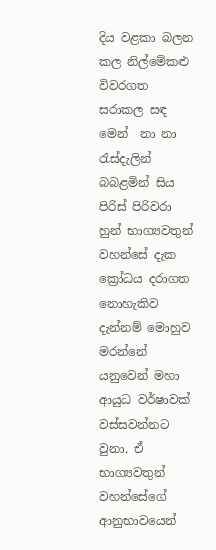දිය වළකා බලන කල නිල්මේකළු විවරගත සරාකල සඳ මෙන්  නා නා රැස්දැලින් බබළමින් සිය පිරිස් පිරිවරා හුන් භාග්‍යවතුන් වහන්සේ දැක ක්‍රෝධය දරාගත නොහැකිව දැන්නම් මොහුව මරන්නේ යනුවෙන් මහා ආයුධ වර්ෂාවක් වස්සවන්නට වුනා. ඒ භාග්‍යවතුන් වහන්සේගේ  ආනුභාවයෙන්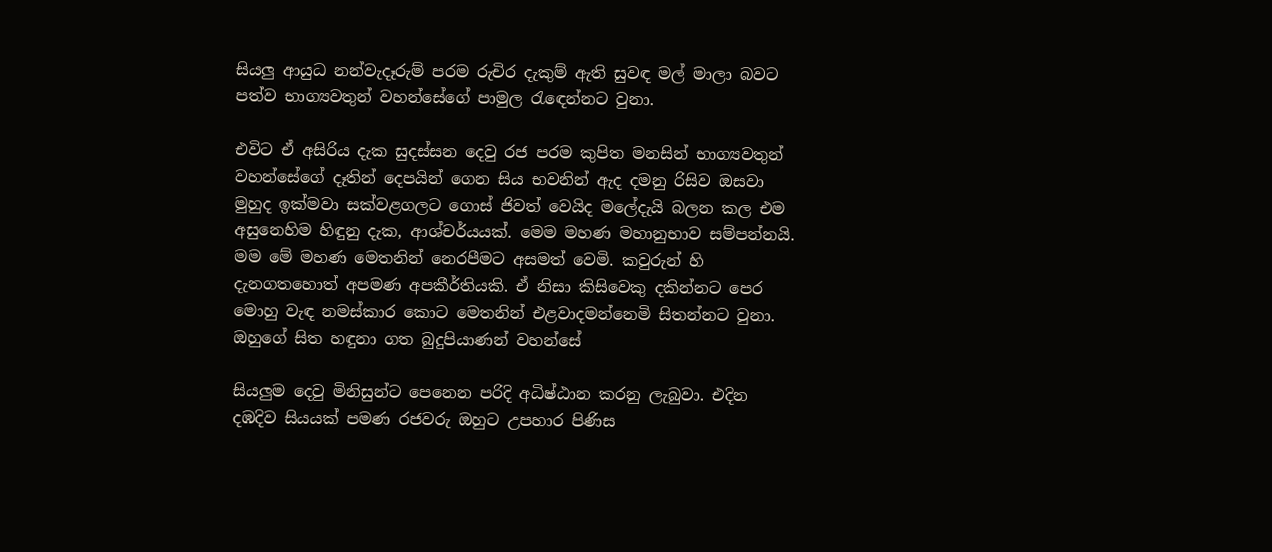සියලු ආයුධ නන්වැදෑරුම් පරම රුචිර දැකුම් ඇති සුවඳ මල් මාලා බවට පත්ව භාග්‍යවතුන් වහන්සේගේ පාමුල රැඳෙන්නට වුනා.

එවිට ඒ අසිරිය දැක සුදස්සන දෙවු රජ පරම කුපිත මනසින් භාග්‍යවතුන් වහන්සේගේ දෑතින් දෙපයින් ගෙන සිය භවනින් ඇද දමනු රිසිව ඔසවා මුහුද ඉක්මවා සක්වළගලට ගොස් ජිවත් වෙයිද මලේදැයි බලන කල එම අසුනෙහිම හිඳුනු දැක, ආශ්චර්යයක්. මෙම මහණ මහානුභාව සම්පන්නයි. මම මේ මහණ මෙතනින් නෙරපීමට අසමත් වෙමි. කවුරුන් හි දැනගතහොත් අපමණ අපකීර්තියකි. ඒ නිසා කිසිවෙකු දකින්නට පෙර මොහු වැඳ නමස්කාර කොට මෙතනින් එළවාදමන්නෙමි සිතන්නට වුනා. ඔහුගේ සිත හඳුනා ගත බුදුපියාණන් වහන්සේ

සියලුම දෙවු මිනිසුන්ට පෙනෙන පරිදි අධිෂ්ඨාන කරනු ලැබුවා. එදින දඹදිව සියයක් පමණ රජවරු ඔහුට උපහාර පිණිස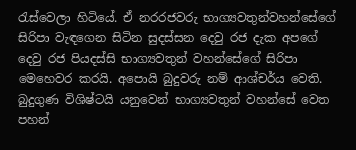රැස්වෙලා හිටියේ. ඒ නරරජවරු භාග්‍යවතුන්වහන්සේගේ සිරිපා වැඳගෙන සිටින සුදස්සන දෙවු රජ දැක අපගේ දෙවු රජ පියදස්සි භාග්‍යවතුන් වහන්සේගේ සිරිපා මෙහෙවර කරයි. අපොයි බුදුවරු නම් ආශ්චර්ය වෙති. බුදුගුණ විශිෂ්ටයි යනුවෙන් භාග්‍යවතුන් වහන්සේ වෙත පහන්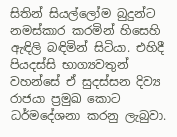සිතින් සියල්ලෝම බුදුන්ට නමස්කාර කරමින් හිසෙහි ඇඳිලි බඳිමින් සිටියා. එහිදී පියදස්සි භාග්‍යවතුන් වහන්සේ ඒ සුදස්සන දිව්‍ය රාජයා ප්‍රමුඛ කොට ධර්මදේශනා කරනු ලැබුවා.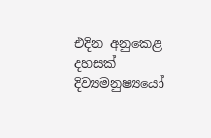එදින අනුකෙළ දහසක් දිව්‍යමනුෂ්‍යයෝ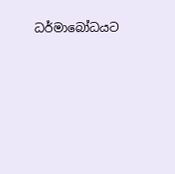ධර්මාබෝධයට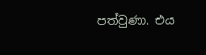පත්වුණා. එය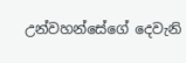උන්වහන්සේගේ දෙවැනි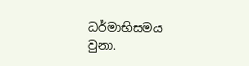ධර්මාභිසමය වුනා.